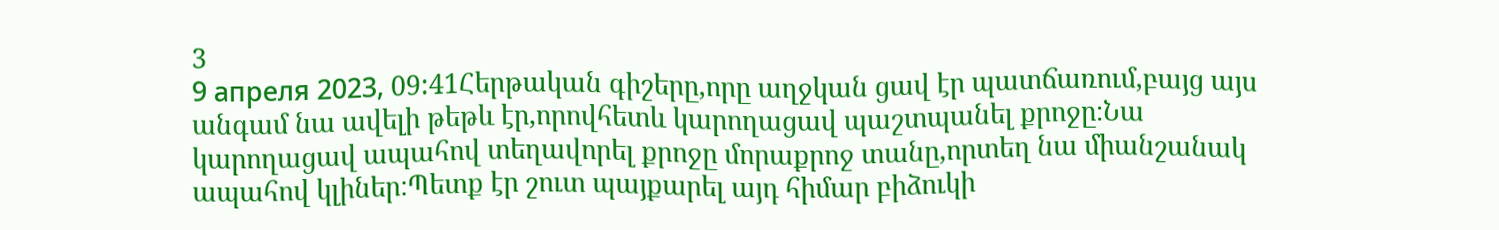3
9 апреля 2023, 09:41Հերթական գիշերը,որը աղջկան ցավ էր պատճառում,բայց այս անգամ նա ավելի թեթև էր,որովհետև կարողացավ պաշտպանել քրոջը։Նա կարողացավ ապահով տեղավորել քրոջը մորաքրոջ տանը,որտեղ նա միանշանակ ապահով կլիներ։Պետք էր շուտ պայքարել այդ հիմար բիձուկի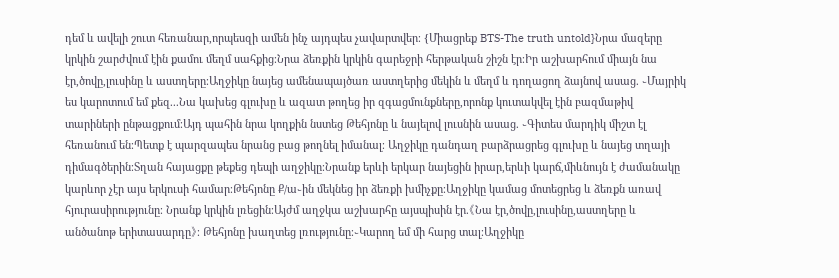դեմ և ավելի շուտ հեռանար,որպեսզի ամեն ինչ այդպես չավարտվեր։ {Միացրեք BTS-The truth untold}Նրա մազերը կրկին շարժվում էին քամու մեղմ սահքից։Նրա ձեռքին կրկին գարեջրի հերթական շիշն էր։Իր աշխարհում միայն նա էր,ծովը,լուսինը և աստղերը։Աղջիկը նայեց ամենապայծառ աստղերից մեկին և մեղմ և դողացող ձայնով ասաց. ֊Մայրիկ ես կարոտում եմ քեզ...Նա կախեց գլուխը և ազատ թողեց իր զգացմունքները,որոնք կուտակվել էին բազմաթիվ տարիների ընթացքում։Այդ պահին նրա կողքին նստեց Թեհյոնը և նայելով լուսնին ասաց. ֊Գիտես մարդիկ միշտ էլ հեռանում են։Պետք է պարզապես նրանց բաց թողնել իմանալ։ Աղջիկը դանդաղ բարձրացրեց գլուխը և նայեց տղայի դիմագծերին։Տղան հայացքը թեքեց դեպի աղջիկը։Նրանք երևի երկար նայեցին իրար,երևի կարճ,միևնույն է ժամանակը կարևոր չէր այս երկուսի համար։Թեհյոնը Ք/ա֊ին մեկնեց իր ձեռքի խմիչքը։Աղջիկը կամաց մոտեցրեց և ձեռքն առավ հյուրասիրությունը։ Նրանք կրկին լռեցին։Այժմ աղջկա աշխարհը այսպիսին էր.《Նա էր,ծովը,լուսինը,աստղերը և անծանոթ երիտասարդը》։ Թեհյոնը խաղտեց լռությունը։֊Կարող եմ մի հարց տալ։Աղջիկը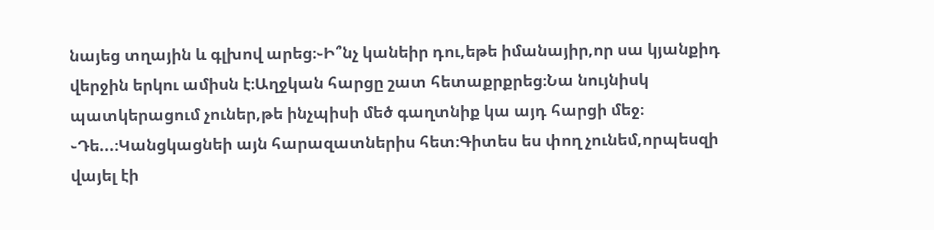նայեց տղային և գլխով արեց։֊Ի՞նչ կանեիր դու,եթե իմանայիր,որ սա կյանքիդ վերջին երկու ամիսն է։Աղջկան հարցը շատ հետաքրքրեց։Նա նույնիսկ պատկերացում չուներ,թե ինչպիսի մեծ գաղտնիք կա այդ հարցի մեջ։ ֊Դե...։Կանցկացնեի այն հարազատներիս հետ։Գիտես ես փող չունեմ,որպեսզի վայել էի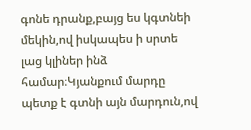գոնե դրանք,բայց ես կգտնեի մեկին,ով իսկապես ի սրտե լաց կլիներ ինձ համար։Կյանքում մարդը պետք է գտնի այն մարդուն,ով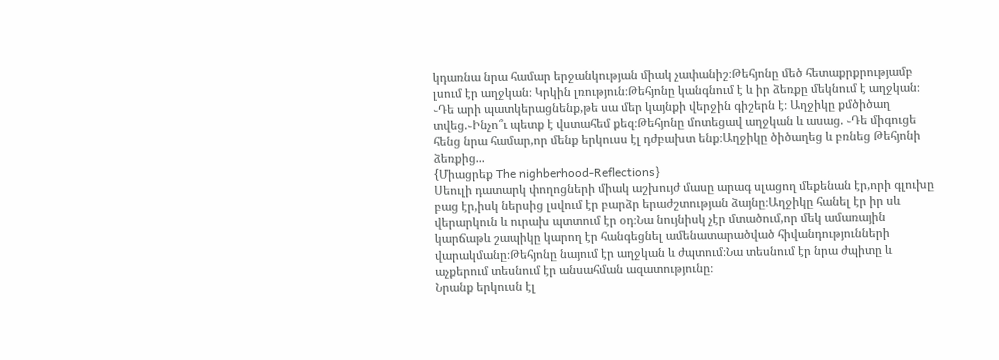կդառնա նրա համար երջանկության միակ չափանիշ։Թեհյոնը մեծ հետաքրքրությամբ լսում էր աղջկան։ Կրկին լռություն։Թեհյոնը կանգնում է և իր ձեռքը մեկնում է աղջկան։ ֊Դե արի պատկերացնենք,թե սա մեր կայնքի վերջին գիշերն է։ Աղջիկը քմծիծաղ տվեց.֊Ինչո՞ւ պետք է վստահեմ քեզ։Թեհյոնը մոտեցավ աղջկան և ասաց. ֊Դե միգուցե հենց նրա համար,որ մենք երկուսս էլ դժբախտ ենք։Աղջիկը ծիծաղեց և բռնեց Թեհյոնի ձեռքից...
{Միացրեք The nighberhood-Reflections}
Սեուլի դատարկ փողոցների միակ աշխույժ մասը արագ սլացող մեքենան էր,որի գլուխը բաց էր,իսկ ներսից լսվում էր բարձր երաժշտության ձայնը։Աղջիկը հանել էր իր սև վերարկուն և ուրախ պտտում էր օդ։Նա նույնիսկ չէր մտածում,որ մեկ ամառային կարճաթև շապիկը կարող էր հանգեցնել ամենատարածված հիվանդությունների վարակմանը։Թեհյոնը նայում էր աղջկան և ժպտում։Նա տեսնում էր նրա ժպիտը և աչքերում տեսնում էր անսահման ազատությունը։
Նրանք երկուսն էլ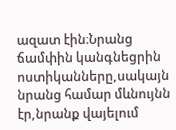ազատ էին։Նրանց ճամփին կանգնեցրին ոստիկանները,սակայն նրանց համար մևնույնն էր,նրանք վայելում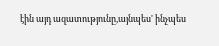էին այդ ազատությունը,այնպես' ինչպես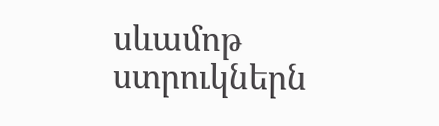սևամոթ ստրուկներն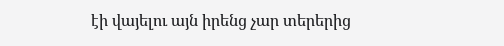էի վայելու այն իրենց չար տերերից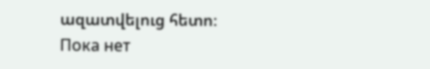ազատվելուց հետո։
Пока нет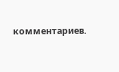комментариев.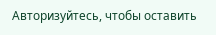Авторизуйтесь, чтобы оставить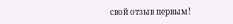свой отзыв первым!